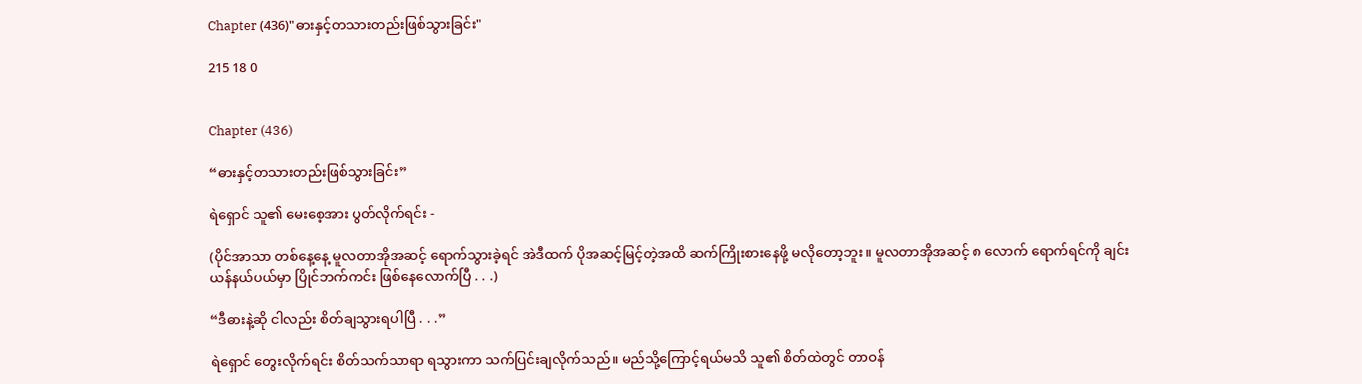Chapter (436)"ဓားနှင့်တသားတည်းဖြစ်သွားခြင်း"

215 18 0


Chapter (436)

“ဓားနှင့်တသားတည်းဖြစ်သွားခြင်း”

ရဲရှောင်‌ သူ၏ မေးစေ့အား ပွတ်လိုက်ရင်း -

(ပိုင်အာသာ တစ်နေ့နေ့ မူလတာအိုအဆင့် ရောက်သွားခဲ့ရင် အဲဒီထက် ပိုအဆင့်မြင့်တဲ့အထိ ဆက်ကြိုးစားနေဖို့ မလိုတော့ဘူး။ မူလတာအိုအဆင့် ၈ လောက် ရောက်ရင်ကို ချင်းယန်နယ်ပယ်မှာ ပြိုင်ဘက်ကင်း ဖြစ်နေလောက်ပြီ . . .)

“ဒီဓားနဲ့ဆို ငါလည်း စိတ်ချသွားရပါပြီ . . .”

ရဲရှောင် တွေးလိုက်ရင်း စိတ်သက်သာရာ ရသွားကာ သက်ပြင်းချလိုက်သည်။ မည်သို့ကြောင့်ရယ်မသိ သူ၏ စိတ်ထဲတွင် တာဝန်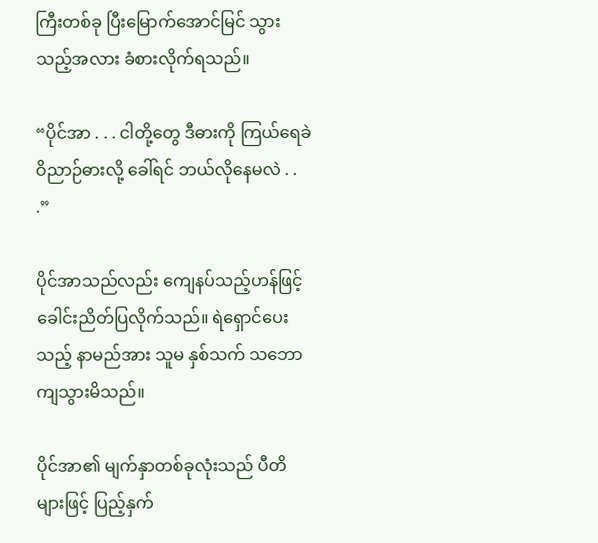ကြီးတစ်ခု ပြီးမြောက်အောင်မြင် သွားသည့်အလား ခံစားလိုက်ရသည်။

“ပိုင်အာ . . . ငါတို့တွေ ဒီဓားကို ကြယ်ရေခဲဝိညာဉ်ဓားလို့ ခေါ်ရင် ဘယ်လိုနေမလဲ . . .”

ပိုင်အာသည်လည်း ကျေနပ်သည့်ဟန်ဖြင့် ခေါင်းညိတ်ပြလိုက်သည်။ ရဲရှောင်ပေးသည့် နာမည်အား သူမ နှစ်သက် သဘောကျသွားမိသည်။

ပိုင်အာ၏ မျက်နှာတစ်ခုလုံးသည် ပီတိများဖြင့် ပြည့်နှက်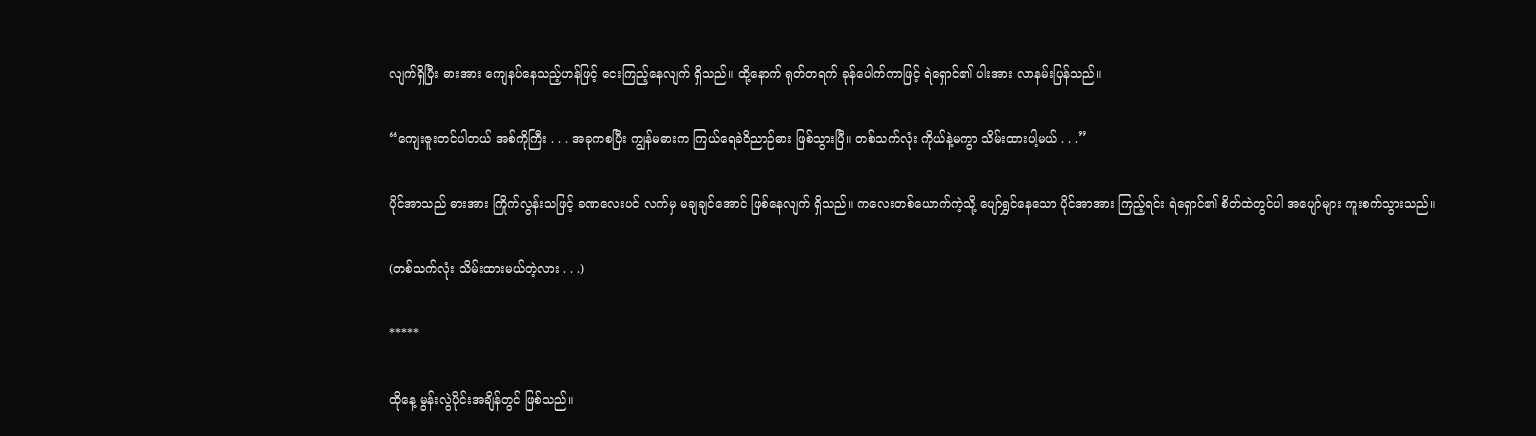လျက်ရှိပြီး ဓားအား ကျေနပ်နေသည့်ဟန်ဖြင့် ငေးကြည့်နေလျက် ရှိသည်။ ထို့နောက် ရုတ်တရက် ခုန်ပေါက်ကာဖြင့် ရဲရှောင်၏ ပါးအား လာနမ်းပြန်သည်။

“ကျေးဇူးတင်ပါတယ် အစ်ကိုကြီး . . . အခုကစပြီး ကျွန်မဓားက ကြယ်ရေခဲဝိညာဉ်ဓား ဖြစ်သွားပြီ။ တစ်သက်လုံး ကိုယ်နဲ့မကွာ သိမ်းထားပါ့မယ် . . .”

ပိုင်အာသည် ဓားအား ကြိုက်လွန်းသဖြင့် ခဏလေးပင် လက်မှ မချချင်အောင် ဖြစ်နေလျက် ရှိသည်။ ကလေးတစ်ယောက်ကဲ့သို့ ပျော်ရွှင်နေသော ပိုင်အာအား ကြည့်ရင်း ရဲရှောင်၏ စိတ်ထဲတွင်ပါ အပျော်များ ကူးစက်သွားသည်။

(တစ်သက်လုံး သိမ်းထားမယ်တဲ့လား . . .)

*****

ထိုနေ့ မွန်းလွဲပိုင်းအချိန်တွင် ဖြစ်သည်။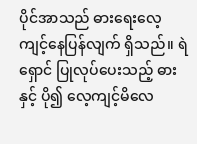ပိုင်အာသည် ဓားရေးလေ့ကျင့်နေပြန်လျက် ရှိသည်။ ရဲရှောင် ပြုလုပ်ပေးသည့် ဓားနှင့် ပို၍ လေ့ကျင့်မိလေ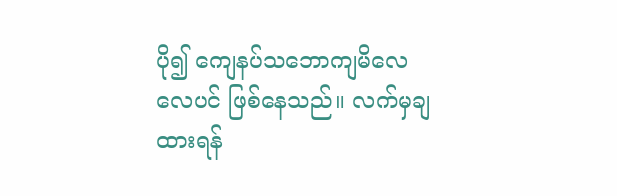ပို၍ ကျေနပ်သဘောကျမိလေလေပင် ဖြစ်နေသည်။ လက်မှချထားရန်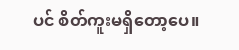ပင် စိတ်ကူးမရှိတော့ပေ။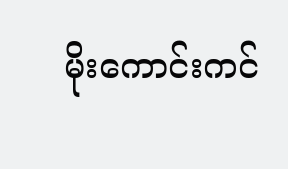မိုးကောင်းကင်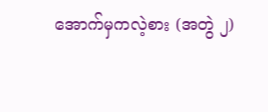အောက်မှကလဲ့စား (အတွဲ ၂)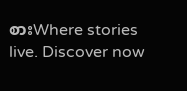စားWhere stories live. Discover now